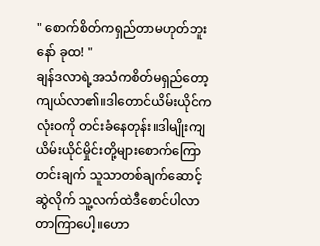" စောက်စိတ်ကရှည်တာမဟုတ်ဘူးနော် ခုထ! "
ချန်ဒလာရဲ့အသံကစိတ်မရှည်တော့ကျယ်လာ၏။ဒါတောင်ယိမ်းယိုင်ကလုံးဝကို တင်းခံနေတုန်း။ဒါမျိုးကျ ယိမ်းယိုင်မှိုင်းတို့များစောက်ကြောတင်းချက် သူသာတစ်ချက်ဆောင့်ဆွဲလိုက် သူ့လက်ထဲဒီစောင်ပါလာတာကြာပေါ့။ဟော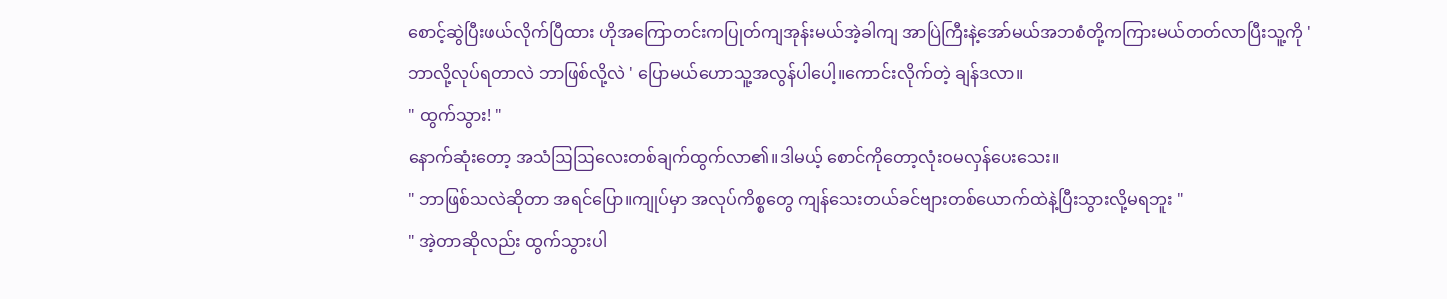စောင့်ဆွဲပြီးဖယ်လိုက်ပြီထား ဟိုအကြောတင်းကပြုတ်ကျအုန်းမယ်အဲ့ခါကျ အာပြဲကြီးနဲ့အော်မယ်အဘစံတို့ကကြားမယ်တတ်လာပြီးသူ့ကို ' ဘာလို့လုပ်ရတာလဲ ဘာဖြစ်လို့လဲ ' ပြောမယ်ဟောသူ့အလွန်ပါပေါ့။ကောင်းလိုက်တဲ့ ချန်ဒလာ။
" ထွက်သွား! "
နောက်ဆုံးတော့ အသံဩဩလေးတစ်ချက်ထွက်လာ၏။ဒါမယ့် စောင်ကိုတော့လုံးဝမလှန်ပေးသေး။
" ဘာဖြစ်သလဲဆိုတာ အရင်ပြော။ကျုပ်မှာ အလုပ်ကိစ္စတွေ ကျန်သေးတယ်ခင်ဗျားတစ်ယောက်ထဲနဲ့ပြီးသွားလို့မရဘူး "
" အဲ့တာဆိုလည်း ထွက်သွားပါ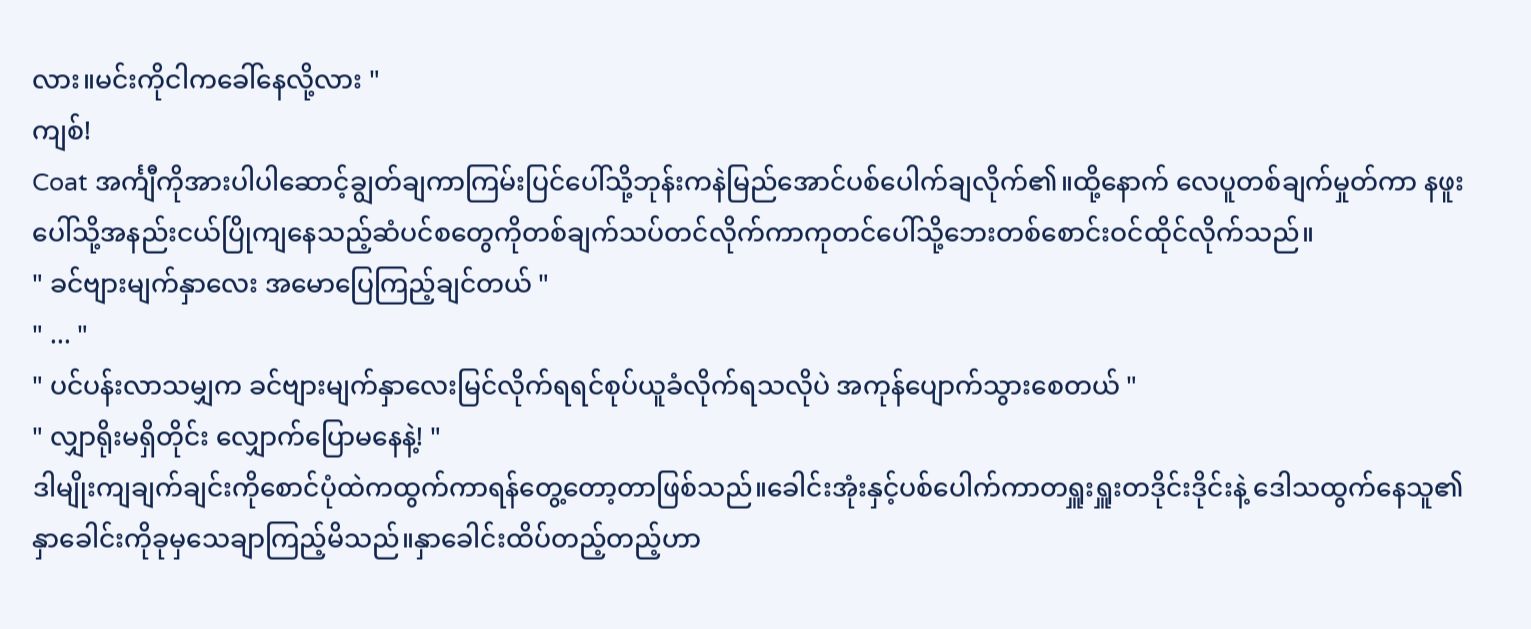လား။မင်းကိုငါကခေါ်နေလို့လား "
ကျစ်!
Coat အင်္ကျီကိုအားပါပါဆောင့်ချွတ်ချကာကြမ်းပြင်ပေါ်သို့ဘုန်းကနဲမြည်အောင်ပစ်ပေါက်ချလိုက်၏။ထို့နောက် လေပူတစ်ချက်မှုတ်ကာ နဖူးပေါ်သို့အနည်းငယ်ပြိုကျနေသည့်ဆံပင်စတွေကိုတစ်ချက်သပ်တင်လိုက်ကာကုတင်ပေါ်သို့ဘေးတစ်စောင်းဝင်ထိုင်လိုက်သည်။
" ခင်ဗျားမျက်နှာလေး အမောပြေကြည့်ချင်တယ် "
" ... "
" ပင်ပန်းလာသမျှက ခင်ဗျားမျက်နှာလေးမြင်လိုက်ရရင်စုပ်ယူခံလိုက်ရသလိုပဲ အကုန်ပျောက်သွားစေတယ် "
" လျှာရိုးမရှိတိုင်း လျှောက်ပြောမနေနဲ့! "
ဒါမျိုးကျချက်ချင်းကိုစောင်ပုံထဲကထွက်ကာရန်တွေ့တော့တာဖြစ်သည်။ခေါင်းအုံးနှင့်ပစ်ပေါက်ကာတရှူးရှူးတဒိုင်းဒိုင်းနဲ့ ဒေါသထွက်နေသူ၏နှာခေါင်းကိုခုမှသေချာကြည့်မိသည်။နှာခေါင်းထိပ်တည့်တည့်ဟာ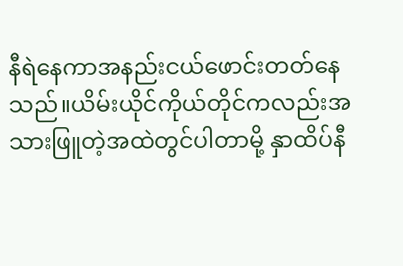နီရဲနေကာအနည်းငယ်ဖောင်းတတ်နေသည်။ယိမ်းယိုင်ကိုယ်တိုင်ကလည်းအသားဖြူတဲ့အထဲတွင်ပါတာမို့ နှာထိပ်နီ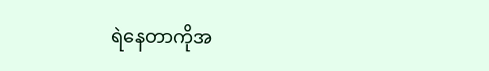ရဲနေတာကိုအ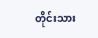တိုင်းသား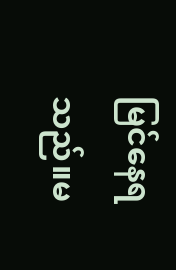မြင်နေရသည်။မ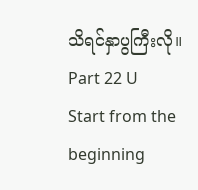သိရင်နှာပွကြီးလို။
Part 22 U
Start from the beginning